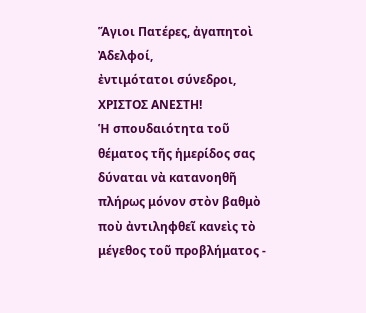Ἅγιοι Πατέρες, ἀγαπητοὶ Ἀδελφοί,
ἐντιμότατοι σύνεδροι,
ΧΡΙΣΤΟΣ ΑΝΕΣΤΗ!
Ἡ σπουδαιότητα τοῦ θέματος τῆς ἡμερίδος σας δύναται νὰ κατανοηθῆ πλήρως μόνον στὸν βαθμὸ ποὺ ἀντιληφθεῖ κανεὶς τὸ μέγεθος τοῦ προβλήματος -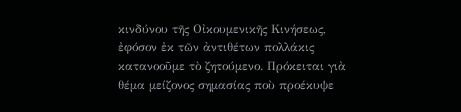κινδύνου τῆς Οἰκουμενικῆς Κινήσεως, ἐφόσον ἐκ τῶν ἀντιθέτων πολλάκις κατανοοῦμε τὸ ζητούμενο. Πρόκειται γιὰ θέμα μείζονος σημασίας ποὺ προέκυψε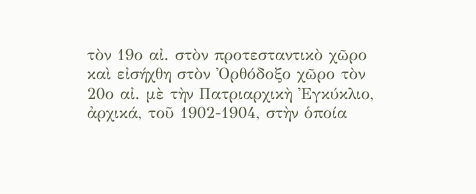τὸν 19ο αἰ. στὸν προτεσταντικὸ χῶρο καὶ εἰσήχθη στὸν Ὀρθόδοξο χῶρο τὸν 20ο αἰ. μὲ τὴν Πατριαρχικὴ Ἐγκύκλιο, ἀρχικά, τοῦ 1902-1904, στὴν ὁποία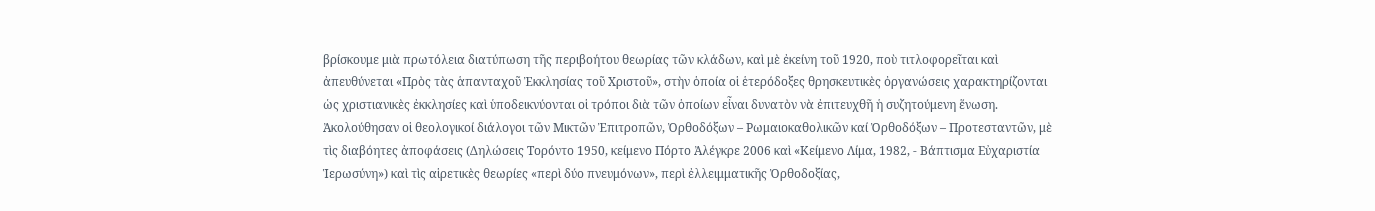βρίσκουμε μιὰ πρωτόλεια διατύπωση τῆς περιβοήτου θεωρίας τῶν κλάδων, καὶ μὲ ἐκείνη τοῦ 1920, ποὺ τιτλοφορεῖται καὶ ἀπευθύνεται «Πρὸς τὰς ἁπανταχοῦ Ἐκκλησίας τοῦ Χριστοῦ», στὴν ὁποία οἱ ἑτερόδοξες θρησκευτικὲς ὀργανώσεις χαρακτηρίζονται ὡς χριστιανικὲς ἐκκλησίες καὶ ὑποδεικνύονται οἱ τρόποι διὰ τῶν ὁποίων εἶναι δυνατὸν νὰ ἐπιτευχθῆ ἡ συζητούμενη ἕνωση.
Ἀκολούθησαν οἱ θεολογικοί διάλογοι τῶν Μικτῶν Ἐπιτροπῶν, Ὀρθοδόξων – Ρωμαιοκαθολικῶν καί Ὀρθοδόξων – Προτεσταντῶν, μὲ τὶς διαβόητες ἀποφάσεις (Δηλώσεις Τορόντο 1950, κείμενο Πόρτο Ἀλέγκρε 2006 καὶ «Κείμενο Λίμα, 1982, - Βάπτισμα Εὐχαριστία Ἱερωσύνη») καὶ τὶς αἱρετικὲς θεωρίες «περὶ δύο πνευμόνων», περὶ ἐλλειμματικῆς Ὀρθοδοξίας,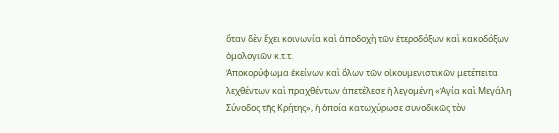ὅταν δὲν ἔχει κοινωνία καὶ ἀποδοχὴ τῶν ἑτεροδόξων καὶ κακοδόξων ὁμολογιῶν κ.τ.τ.
Ἀποκορύφωμα ἐκείνων καὶ ὅλων τῶν οἰκουμενιστικῶν μετέπειτα λεχθέντων καὶ πραχθέντων ἀπετέλεσε ἡ λεγομένη «Ἁγία καὶ Μεγάλη Σύνοδος τῆς Κρήτης», ἡ ὁποία κατωχύρωσε συνοδικῶς τὸν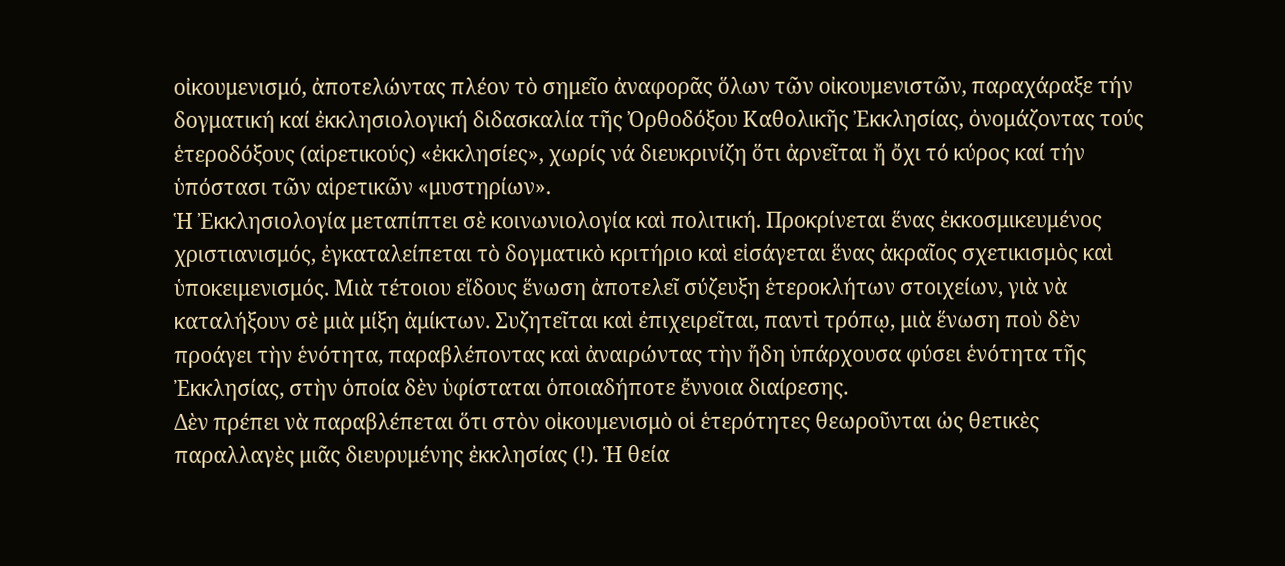οἰκουμενισμό, ἀποτελώντας πλέον τὸ σημεῖο ἀναφορᾶς ὅλων τῶν οἰκουμενιστῶν, παραχάραξε τήν δογματική καί ἐκκλησιολογική διδασκαλία τῆς Ὀρθοδόξου Καθολικῆς Ἐκκλησίας, ὀνομάζοντας τούς ἑτεροδόξους (αἱρετικούς) «ἐκκλησίες», χωρίς νά διευκρινίζη ὅτι ἀρνεῖται ἤ ὄχι τό κύρος καί τήν ὑπόστασι τῶν αἱρετικῶν «μυστηρίων».
Ἡ Ἐκκλησιολογία μεταπίπτει σὲ κοινωνιολογία καὶ πολιτική. Προκρίνεται ἕνας ἐκκοσμικευμένος χριστιανισμός, ἐγκαταλείπεται τὸ δογματικὸ κριτήριο καὶ εἰσάγεται ἕνας ἀκραῖος σχετικισμὸς καὶ ὑποκειμενισμός. Μιὰ τέτοιου εἴδους ἕνωση ἀποτελεῖ σύζευξη ἑτεροκλήτων στοιχείων, γιὰ νὰ καταλήξουν σὲ μιὰ μίξη ἀμίκτων. Συζητεῖται καὶ ἐπιχειρεῖται, παντὶ τρόπῳ, μιὰ ἕνωση ποὺ δὲν προάγει τὴν ἑνότητα, παραβλέποντας καὶ ἀναιρώντας τὴν ἤδη ὑπάρχουσα φύσει ἑνότητα τῆς Ἐκκλησίας, στὴν ὁποία δὲν ὑφίσταται ὁποιαδήποτε ἔννοια διαίρεσης.
Δὲν πρέπει νὰ παραβλέπεται ὅτι στὸν οἰκουμενισμὸ οἱ ἑτερότητες θεωροῦνται ὡς θετικὲς παραλλαγὲς μιᾶς διευρυμένης ἐκκλησίας (!). Ἡ θεία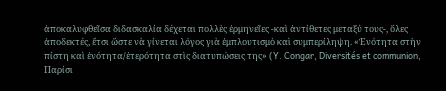ἀποκαλυφθεῖσα διδασκαλία δέχεται πολλὲς ἑρμηνεῖες -καὶ ἀντίθετες μεταξύ τους-, ὅλες ἀποδεκτές, ἔτσι ὥστε νὰ γίνεται λόγος γιὰ ἐμπλουτισμὸ καὶ συμπερίληψη. «Ἑνότητα στὴν πίστη καὶ ἑνότητα/ἑτερότητα στὶς διατυπώσεις της» (Y. Congar, Diversités et communion, Παρίσι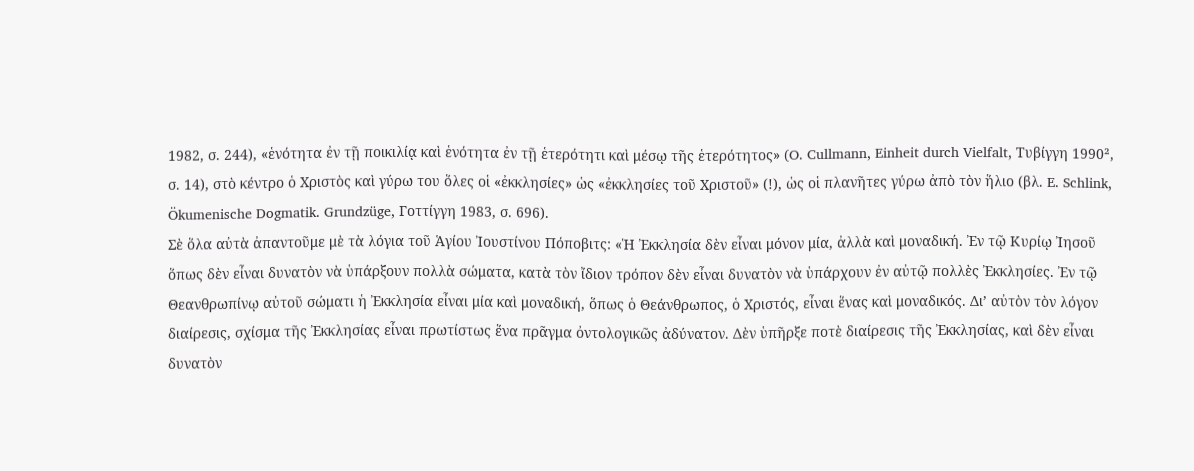1982, σ. 244), «ἑνότητα ἐν τῇ ποικιλίᾳ καὶ ἑνότητα ἐν τῇ ἑτερότητι καὶ μέσῳ τῆς ἑτερότητος» (O. Cullmann, Einheit durch Vielfalt, Τυβίγγη 1990², σ. 14), στὸ κέντρο ὁ Χριστὸς καὶ γύρω του ὅλες οἱ «ἐκκλησίες» ὡς «ἐκκλησίες τοῦ Χριστοῦ» (!), ὡς οἱ πλανῆτες γύρω ἀπὸ τὸν ἥλιο (βλ. E. Schlink, Ökumenische Dogmatik. Grundzüge, Γοττίγγη 1983, σ. 696).
Σὲ ὅλα αὐτὰ ἀπαντοῦμε μὲ τὰ λόγια τοῦ Ἁγίου Ἰουστίνου Πόποβιτς: «Ἡ Ἐκκλησία δὲν εἶναι μόνον μία, ἀλλὰ καὶ μοναδική. Ἐν τῷ Κυρίῳ Ἰησοῦ ὅπως δὲν εἶναι δυνατὸν νὰ ὑπάρξουν πολλὰ σώματα, κατὰ τὸν ἴδιον τρόπον δὲν εἶναι δυνατὸν νὰ ὑπάρχουν ἐν αὐτῷ πολλὲς Ἐκκλησίες. Ἐν τῷ Θεανθρωπίνῳ αὐτοῦ σώματι ἡ Ἐκκλησία εἶναι μία καὶ μοναδική, ὅπως ὁ Θεάνθρωπος, ὁ Χριστός, εἶναι ἕνας καὶ μοναδικός. Δι’ αὐτὸν τὸν λόγον διαίρεσις, σχίσμα τῆς Ἐκκλησίας εἶναι πρωτίστως ἕνα πρᾶγμα ὀντολογικῶς ἀδύνατον. Δὲν ὑπῆρξε ποτὲ διαίρεσις τῆς Ἐκκλησίας, καὶ δὲν εἶναι δυνατὸν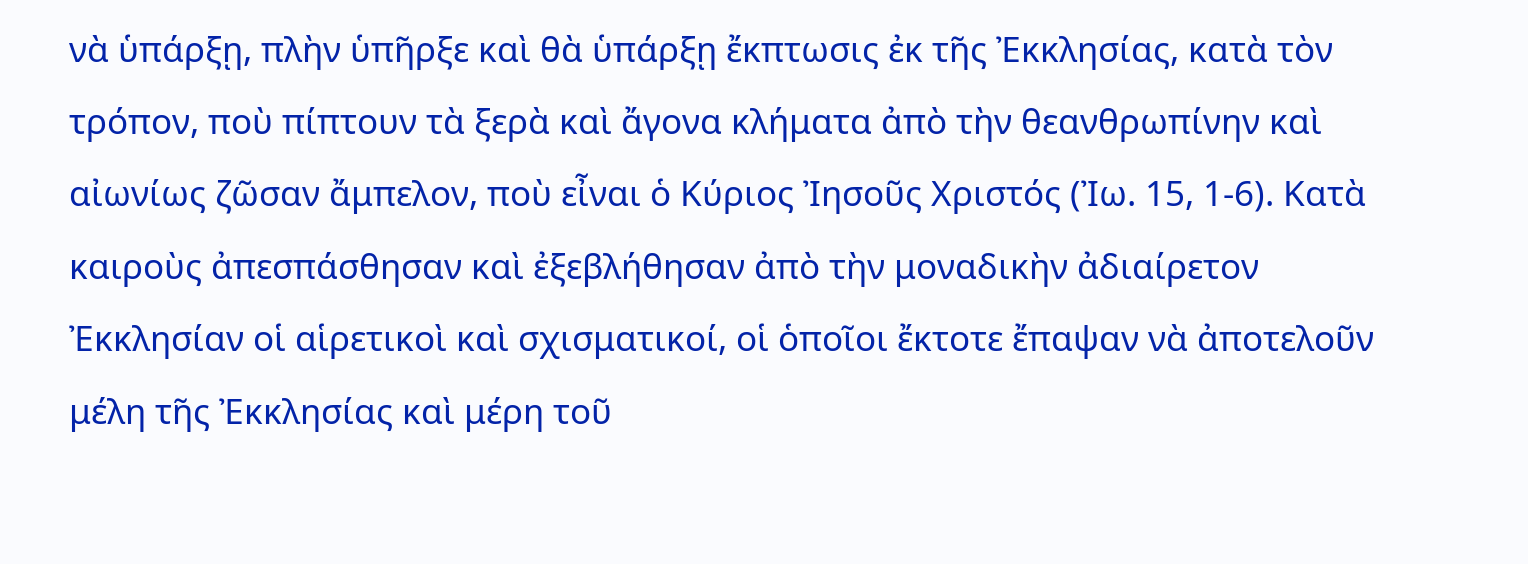νὰ ὑπάρξῃ, πλὴν ὑπῆρξε καὶ θὰ ὑπάρξῃ ἔκπτωσις ἐκ τῆς Ἐκκλησίας, κατὰ τὸν τρόπον, ποὺ πίπτουν τὰ ξερὰ καὶ ἄγονα κλήματα ἀπὸ τὴν θεανθρωπίνην καὶ αἰωνίως ζῶσαν ἄμπελον, ποὺ εἶναι ὁ Κύριος Ἰησοῦς Χριστός (Ἰω. 15, 1-6). Κατὰ καιροὺς ἀπεσπάσθησαν καὶ ἐξεβλήθησαν ἀπὸ τὴν μοναδικὴν ἀδιαίρετον Ἐκκλησίαν οἱ αἱρετικοὶ καὶ σχισματικοί, οἱ ὁποῖοι ἔκτοτε ἔπαψαν νὰ ἀποτελοῦν μέλη τῆς Ἐκκλησίας καὶ μέρη τοῦ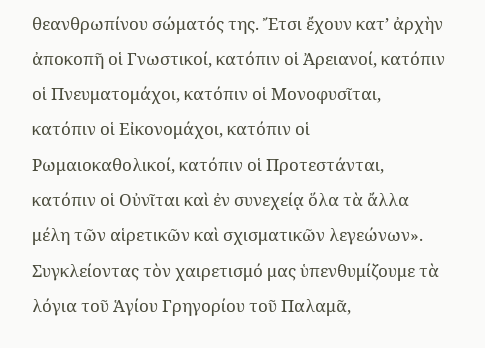θεανθρωπίνου σώματός της. Ἔτσι ἔχουν κατ’ ἀρχὴν ἀποκοπῆ οἱ Γνωστικοί, κατόπιν οἱ Ἀρειανοί, κατόπιν οἱ Πνευματομάχοι, κατόπιν οἱ Μονοφυσῖται, κατόπιν οἱ Εἰκονομάχοι, κατόπιν οἱ Ρωμαιοκαθολικοί, κατόπιν οἱ Προτεστάνται, κατόπιν οἱ Οὐνῖται καὶ ἐν συνεχείᾳ ὅλα τὰ ἄλλα μέλη τῶν αἱρετικῶν καὶ σχισματικῶν λεγεώνων».
Συγκλείοντας τὸν χαιρετισμό μας ὑπενθυμίζουμε τὰ λόγια τοῦ Ἁγίου Γρηγορίου τοῦ Παλαμᾶ,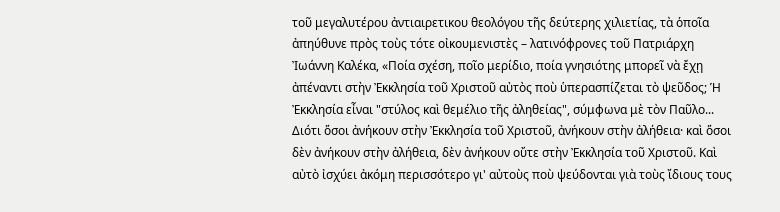τοῦ μεγαλυτέρου ἀντιαιρετικου θεολόγου τῆς δεύτερης χιλιετίας, τὰ ὁποῖα ἀπηύθυνε πρὸς τοὺς τότε οἰκουμενιστὲς – λατινόφρονες τοῦ Πατριάρχη Ἰωάννη Καλέκα, «Ποία σχέση, ποῖο μερίδιο, ποία γνησιότης μπορεῖ νὰ ἔχῃ ἀπέναντι στὴν Ἐκκλησία τοῦ Χριστοῦ αὐτὸς ποὺ ὑπερασπίζεται τὸ ψεῦδος; Ἡ Ἐκκλησία εἶναι "στύλος καὶ θεμέλιο τῆς ἀληθείας", σύμφωνα μὲ τὸν Παῦλο... Διότι ὅσοι ἀνήκουν στὴν Ἐκκλησία τοῦ Χριστοῦ, ἀνήκουν στὴν ἀλήθεια· καὶ ὅσοι δὲν ἀνήκουν στὴν ἀλήθεια, δὲν ἀνήκουν οὔτε στὴν Ἐκκλησία τοῦ Χριστοῦ. Καὶ αὐτὸ ἰσχύει ἀκόμη περισσότερο γι' αὐτοὺς ποὺ ψεύδονται γιὰ τοὺς ἴδιους τους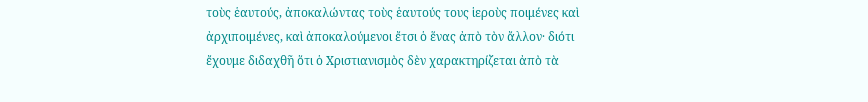τοὺς ἑαυτούς, ἀποκαλώντας τοὺς ἑαυτούς τους ἱεροὺς ποιμένες καὶ ἀρχιποιμένες, καὶ ἀποκαλούμενοι ἔτσι ὁ ἕνας ἀπὸ τὸν ἄλλον· διότι ἔχουμε διδαχθῆ ὅτι ὁ Χριστιανισμὸς δὲν χαρακτηρίζεται ἀπὸ τὰ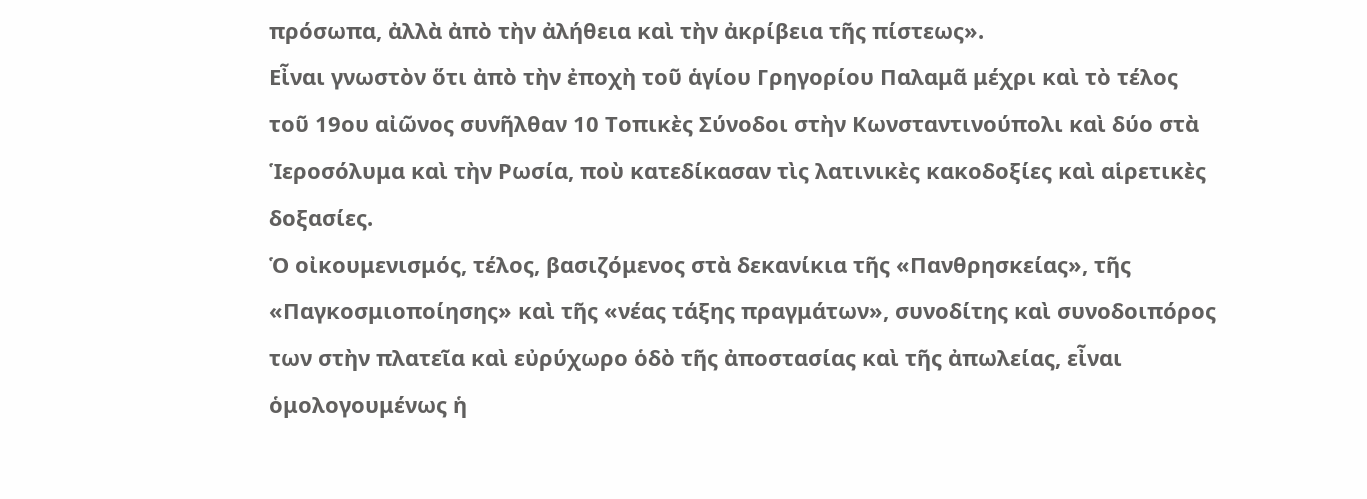πρόσωπα, ἀλλὰ ἀπὸ τὴν ἀλήθεια καὶ τὴν ἀκρίβεια τῆς πίστεως».
Εἶναι γνωστὸν ὅτι ἀπὸ τὴν ἐποχὴ τοῦ ἁγίου Γρηγορίου Παλαμᾶ μέχρι καὶ τὸ τέλος τοῦ 19ου αἰῶνος συνῆλθαν 10 Τοπικὲς Σύνοδοι στὴν Κωνσταντινούπολι καὶ δύο στὰ Ἱεροσόλυμα καὶ τὴν Ρωσία, ποὺ κατεδίκασαν τὶς λατινικὲς κακοδοξίες καὶ αἱρετικὲς δοξασίες.
Ὁ οἰκουμενισμός, τέλος, βασιζόμενος στὰ δεκανίκια τῆς «Πανθρησκείας», τῆς «Παγκοσμιοποίησης» καὶ τῆς «νέας τάξης πραγμάτων», συνοδίτης καὶ συνοδοιπόρος των στὴν πλατεῖα καὶ εὐρύχωρο ὁδὸ τῆς ἀποστασίας καὶ τῆς ἀπωλείας, εἶναι ὁμολογουμένως ἡ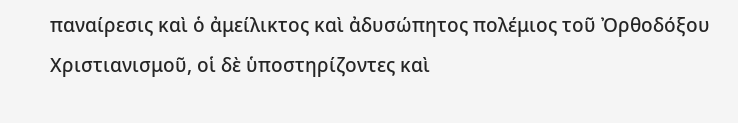παναίρεσις καὶ ὁ ἀμείλικτος καὶ ἀδυσώπητος πολέμιος τοῦ Ὀρθοδόξου Χριστιανισμοῦ, οἱ δὲ ὑποστηρίζοντες καὶ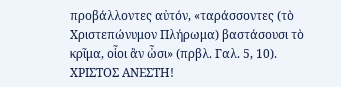προβάλλοντες αὐτόν, «ταράσσοντες (τὸ Χριστεπώνυμον Πλήρωμα) βαστάσουσι τὸ κρῖμα, οἷοι ἂν ὦσι» (πρβλ. Γαλ. 5, 10).
ΧΡΙΣΤΟΣ ΑΝΕΣΤΗ!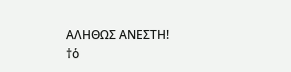ΑΛΗΘΩΣ ΑΝΕΣΤΗ!
†ὁ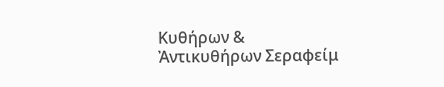Κυθήρων & Ἀντικυθήρων Σεραφείμ